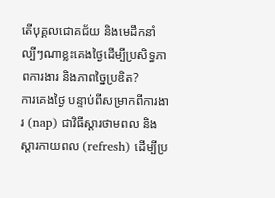តើបុគ្គលជោគជ័យ និងមេដឹកនាំល្បីៗណាខ្លះគេងថ្ងៃដើម្បីប្រសិទ្ធភាពការងារ និងភាពច្នៃប្រឌិត?
ការគេងថ្ងៃ បន្ទាប់ពីសម្រាកពីការងារ (nap) ជាវិធីស្ដារថាមពល និងស្ដារកាយពល (refresh) ដើម្បីប្រ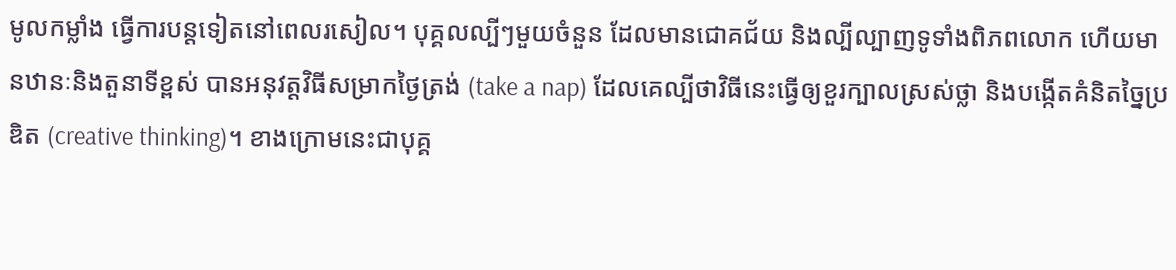មូលកម្លាំង ធ្វើការបន្តទៀតនៅពេលរសៀល។ បុគ្គលល្បីៗមួយចំនួន ដែលមានជោគជ័យ និងល្បីល្បាញទូទាំងពិភពលោក ហើយមានឋានៈនិងតួនាទីខ្ពស់ បានអនុវត្តវិធីសម្រាកថ្ងៃត្រង់ (take a nap) ដែលគេល្បីថាវិធីនេះធ្វើឲ្យខួរក្បាលស្រស់ថ្លា និងបង្កើតគំនិតច្នៃប្រឌិត (creative thinking)។ ខាងក្រោមនេះជាបុគ្គ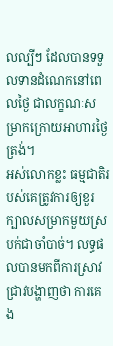លល្បីៗ ដែលបានទទួលទានដំណេកនៅពេលថ្ងៃ ជាលក្ខណៈសម្រាកក្រោយអាហារថ្ងៃត្រង់។
អស់លោកខ្លះ ធម្មជាតិរបស់គេត្រូវការឲ្យខួរក្បាលសម្រាកមួយស្របក់ជាចាំបាច់។ លទ្ធផលបានមកពីការស្រាវជ្រាវបង្ហាញថា ការគេង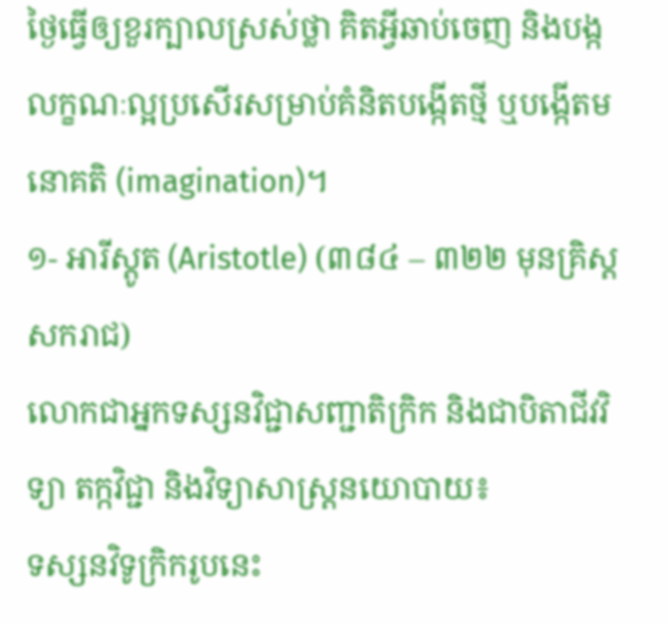ថ្ងៃធ្វើឲ្យខួរក្បាលស្រស់ថ្លា គិតអ្វីឆាប់ចេញ និងបង្កលក្ខណៈល្អប្រសើរសម្រាប់គំនិតបង្កើតថ្មី ឬបង្កើតមនោគតិ (imagination)។
១- អារីស្តូត (Aristotle) (៣៨៤ – ៣២២ មុនគ្រិស្តសករាជ)
លោកជាអ្នកទស្សនវិជ្ជាសញ្ជាតិក្រិក និងជាបិតាជីវវិទ្យា តក្កវិជ្ជា និងវិទ្យាសាស្ត្រនយោបាយ៖
ទស្សនវិទូក្រិករូបនេះ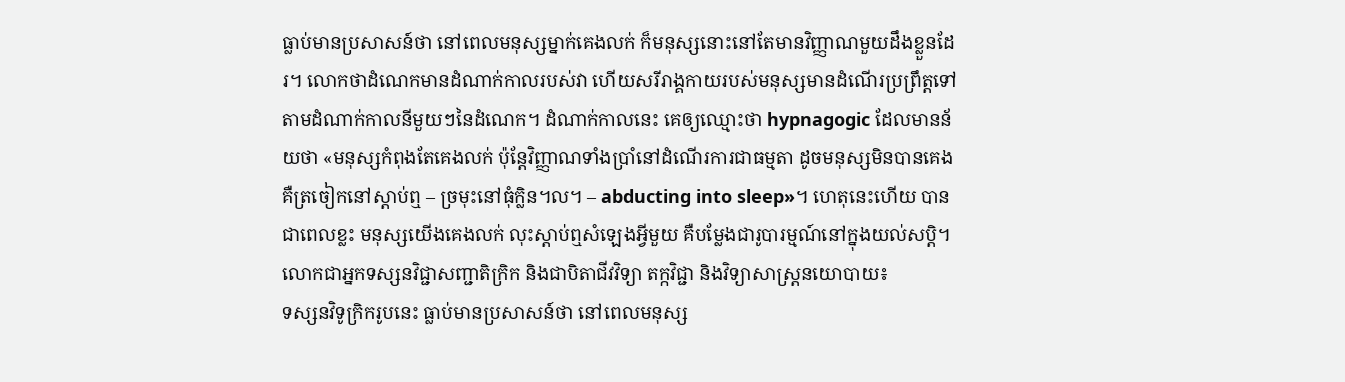ធ្លាប់មានប្រសាសន៍ថា នៅពេលមនុស្សម្នាក់គេងលក់ ក៏មនុស្សនោះនៅតែមានវិញ្ញាណមួយដឹងខ្លួនដែរ។ លោកថាដំណេកមានដំណាក់កាលរបស់វា ហើយសរីរាង្គកាយរបស់មនុស្សមានដំណើរប្រព្រឹត្តទៅ តាមដំណាក់កាលនីមួយៗនៃដំណេក។ ដំណាក់កាលនេះ គេឲ្យឈ្មោះថា hypnagogic ដែលមានន័យថា «មនុស្សកំពុងតែគេងលក់ ប៉ុន្តែវិញ្ញាណទាំងប្រាំនៅដំណើរការជាធម្មតា ដូចមនុស្សមិនបានគេង គឺត្រចៀកនៅស្ដាប់ឮ – ច្រមុះនៅធុំក្លិន។ល។ – abducting into sleep»។ ហេតុនេះហើយ បានជាពេលខ្លះ មនុស្សយើងគេងលក់ លុះស្ដាប់ឮសំឡេងអ្វីមួយ គឺបម្លែងជារូបារម្មណ៍នៅក្នុងយល់សប្ដិ។
លោកជាអ្នកទស្សនវិជ្ជាសញ្ជាតិក្រិក និងជាបិតាជីវវិទ្យា តក្កវិជ្ជា និងវិទ្យាសាស្ត្រនយោបាយ៖
ទស្សនវិទូក្រិករូបនេះ ធ្លាប់មានប្រសាសន៍ថា នៅពេលមនុស្ស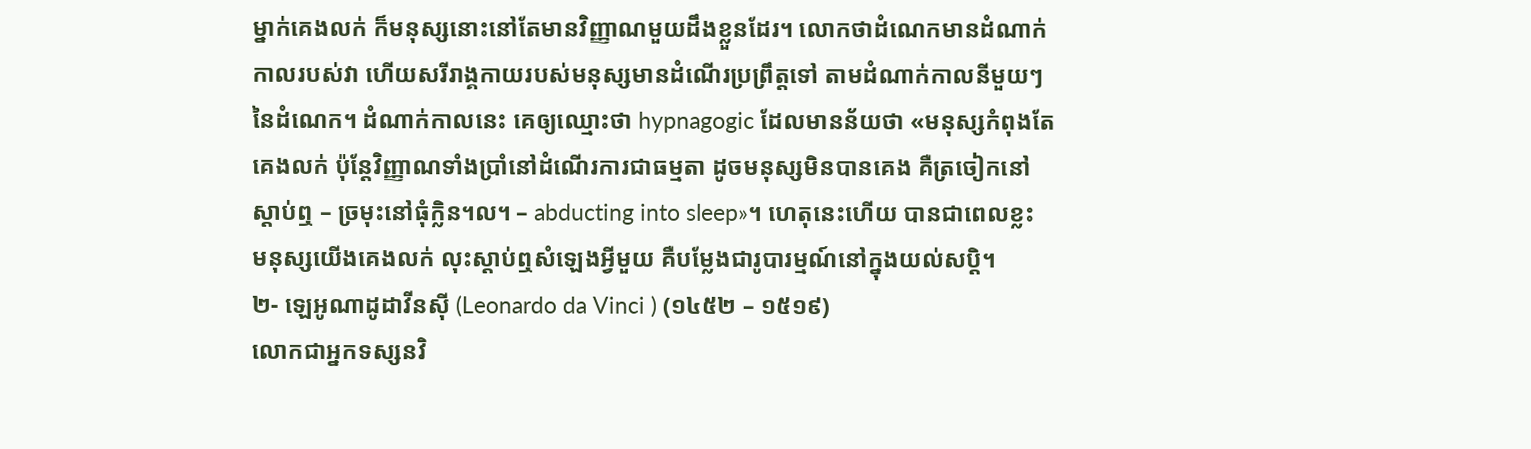ម្នាក់គេងលក់ ក៏មនុស្សនោះនៅតែមានវិញ្ញាណមួយដឹងខ្លួនដែរ។ លោកថាដំណេកមានដំណាក់កាលរបស់វា ហើយសរីរាង្គកាយរបស់មនុស្សមានដំណើរប្រព្រឹត្តទៅ តាមដំណាក់កាលនីមួយៗនៃដំណេក។ ដំណាក់កាលនេះ គេឲ្យឈ្មោះថា hypnagogic ដែលមានន័យថា «មនុស្សកំពុងតែគេងលក់ ប៉ុន្តែវិញ្ញាណទាំងប្រាំនៅដំណើរការជាធម្មតា ដូចមនុស្សមិនបានគេង គឺត្រចៀកនៅស្ដាប់ឮ – ច្រមុះនៅធុំក្លិន។ល។ – abducting into sleep»។ ហេតុនេះហើយ បានជាពេលខ្លះ មនុស្សយើងគេងលក់ លុះស្ដាប់ឮសំឡេងអ្វីមួយ គឺបម្លែងជារូបារម្មណ៍នៅក្នុងយល់សប្ដិ។
២- ឡេអូណាដូដាវីនស៊ី (Leonardo da Vinci ) (១៤៥២ – ១៥១៩)
លោកជាអ្នកទស្សនវិ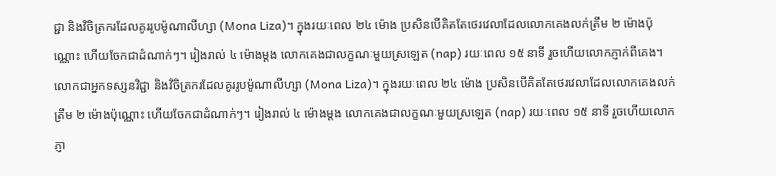ជ្ជា និងវិចិត្រករដែលគូររូបម៉ូណាលីហ្សា (Mona Liza)។ ក្នុងរយៈពេល ២៤ ម៉ោង ប្រសិនបើគិតតែថេរវេលាដែលលោកគេងលក់ត្រឹម ២ ម៉ោងប៉ុណ្ណោះ ហើយចែកជាដំណាក់ៗ។ រៀងរាល់ ៤ ម៉ោងម្ដង លោកគេងជាលក្ខណៈមួយស្រឡេត (nap) រយៈពេល ១៥ នាទី រួចហើយលោកភ្ញាក់ពីគេង។
លោកជាអ្នកទស្សនវិជ្ជា និងវិចិត្រករដែលគូររូបម៉ូណាលីហ្សា (Mona Liza)។ ក្នុងរយៈពេល ២៤ ម៉ោង ប្រសិនបើគិតតែថេរវេលាដែលលោកគេងលក់ត្រឹម ២ ម៉ោងប៉ុណ្ណោះ ហើយចែកជាដំណាក់ៗ។ រៀងរាល់ ៤ ម៉ោងម្ដង លោកគេងជាលក្ខណៈមួយស្រឡេត (nap) រយៈពេល ១៥ នាទី រួចហើយលោកភ្ញា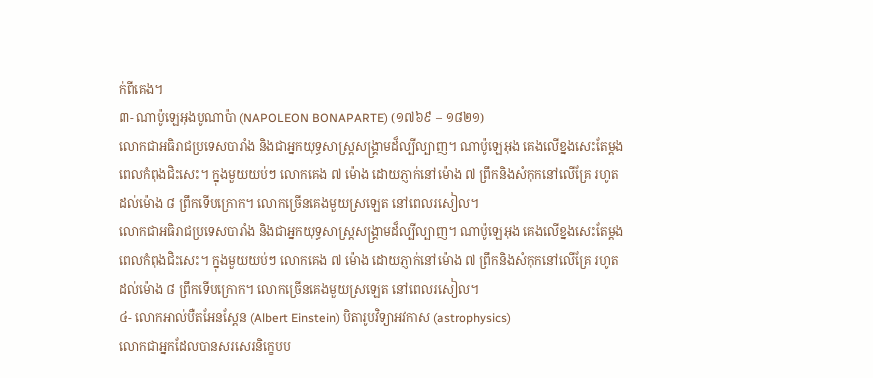ក់ពីគេង។
៣- ណាប៉ូឡេអុងបូណាប៉ា (NAPOLEON BONAPARTE) (១៧៦៩ – ១៨២១)
លោកជាអធិរាជប្រទេសបារាំង និងជាអ្នកយុទ្ធសាស្ត្រសង្គ្រាមដ៏ល្បីល្បាញ។ ណាប៉ូឡេអុង គេងលើខ្នងសេះតែម្ដង ពេលកំពុងជិះសេះ។ ក្នុងមួយយប់ៗ លោកគេង ៧ ម៉ោង ដោយភ្ញាក់នៅម៉ោង ៧ ព្រឹកនិងសំកុកនៅលើគ្រែ រហូតដល់ម៉ោង ៨ ព្រឹកទើបក្រោក។ លោកច្រើនគេងមួយស្រឡេត នៅពេលរសៀល។
លោកជាអធិរាជប្រទេសបារាំង និងជាអ្នកយុទ្ធសាស្ត្រសង្គ្រាមដ៏ល្បីល្បាញ។ ណាប៉ូឡេអុង គេងលើខ្នងសេះតែម្ដង ពេលកំពុងជិះសេះ។ ក្នុងមួយយប់ៗ លោកគេង ៧ ម៉ោង ដោយភ្ញាក់នៅម៉ោង ៧ ព្រឹកនិងសំកុកនៅលើគ្រែ រហូតដល់ម៉ោង ៨ ព្រឹកទើបក្រោក។ លោកច្រើនគេងមួយស្រឡេត នៅពេលរសៀល។
៤- លោកអាល់បឺតអែនស្តែន (Albert Einstein) បិតារូបវិទ្យាអវកាស (astrophysics)
លោកជាអ្នកដែលបានសរសេរនិក្ខេបប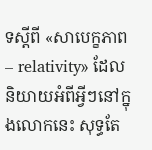ទស្ដីពី «សាបេក្ខភាព – relativity» ដែលនិយាយអំពីអ្វីៗនៅក្នុងលោកនេះ សុទ្ធតែ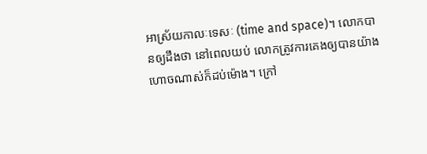អាស្រ័យកាលៈទេសៈ (time and space)។ លោកបានឲ្យដឹងថា នៅពេលយប់ លោកត្រូវការគេងឲ្យបានយ៉ាងហោចណាស់ក៏ដប់ម៉ោង។ ក្រៅ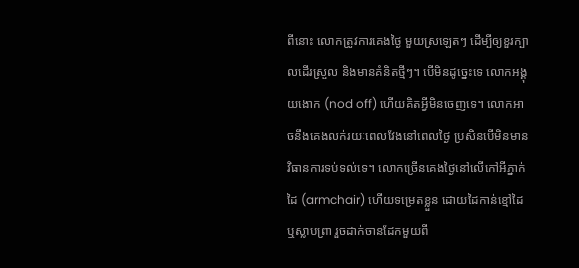ពីនោះ លោកត្រូវការគេងថ្ងៃ មួយស្រឡេតៗ ដើម្បីឲ្យខួរក្បាលដើរស្រួល និងមានគំនិតថ្មីៗ។ បើមិនដូច្នេះទេ លោកអង្គុយងោក (nod off) ហើយគិតអ្វីមិនចេញទេ។ លោកអាចនឹងគេងលក់រយៈពេលវែងនៅពេលថ្ងៃ ប្រសិនបើមិនមានវិធានការទប់ទល់ទេ។ លោកច្រើនគេងថ្ងៃនៅលើកៅអីភ្នាក់ដៃ (armchair) ហើយទម្រេតខ្លួន ដោយដៃកាន់ខ្មៅដៃ ឬស្លាបព្រា រួចដាក់ចានដែកមួយពី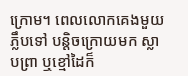ក្រោម។ ពេលលោកគេងមួយភ្លឹបទៅ បន្តិចក្រោយមក ស្លាបព្រា ឬខ្មៅដៃក៏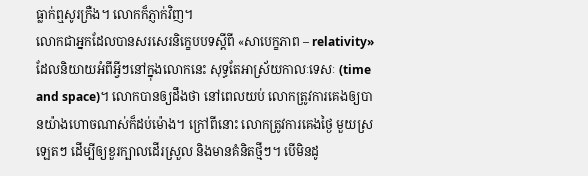ធ្លាក់ឮសូរក្រឺង។ លោកក៏ភ្ញាក់វិញ។
លោកជាអ្នកដែលបានសរសេរនិក្ខេបបទស្ដីពី «សាបេក្ខភាព – relativity» ដែលនិយាយអំពីអ្វីៗនៅក្នុងលោកនេះ សុទ្ធតែអាស្រ័យកាលៈទេសៈ (time and space)។ លោកបានឲ្យដឹងថា នៅពេលយប់ លោកត្រូវការគេងឲ្យបានយ៉ាងហោចណាស់ក៏ដប់ម៉ោង។ ក្រៅពីនោះ លោកត្រូវការគេងថ្ងៃ មួយស្រឡេតៗ ដើម្បីឲ្យខួរក្បាលដើរស្រួល និងមានគំនិតថ្មីៗ។ បើមិនដូ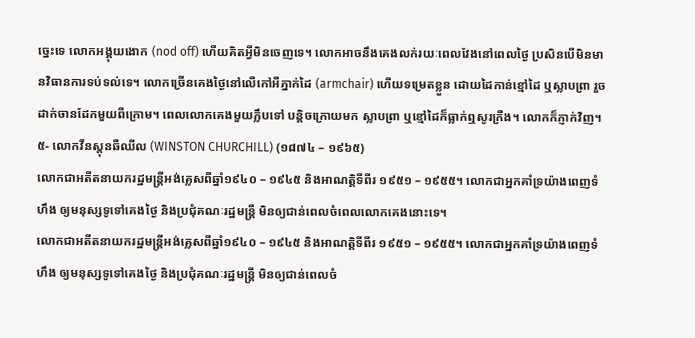ច្នេះទេ លោកអង្គុយងោក (nod off) ហើយគិតអ្វីមិនចេញទេ។ លោកអាចនឹងគេងលក់រយៈពេលវែងនៅពេលថ្ងៃ ប្រសិនបើមិនមានវិធានការទប់ទល់ទេ។ លោកច្រើនគេងថ្ងៃនៅលើកៅអីភ្នាក់ដៃ (armchair) ហើយទម្រេតខ្លួន ដោយដៃកាន់ខ្មៅដៃ ឬស្លាបព្រា រួចដាក់ចានដែកមួយពីក្រោម។ ពេលលោកគេងមួយភ្លឹបទៅ បន្តិចក្រោយមក ស្លាបព្រា ឬខ្មៅដៃក៏ធ្លាក់ឮសូរក្រឺង។ លោកក៏ភ្ញាក់វិញ។
៥- លោកវីនស្តុនឆឺឈីល (WINSTON CHURCHILL) (១៨៧៤ – ១៩៦៥)
លោកជាអតីតនាយករដ្ឋមន្ត្រីអង់គ្លេសពីឆ្នាំ១៩៤០ – ១៩៤៥ និងអាណត្តិទីពីរ ១៩៥១ – ១៩៥៥។ លោកជាអ្នកគាំទ្រយ៉ាងពេញទំហឹង ឲ្យមនុស្សទូទៅគេងថ្ងៃ និងប្រជុំគណៈរដ្ឋមន្ត្រី មិនឲ្យជាន់ពេលចំពេលលោកគេងនោះទេ។
លោកជាអតីតនាយករដ្ឋមន្ត្រីអង់គ្លេសពីឆ្នាំ១៩៤០ – ១៩៤៥ និងអាណត្តិទីពីរ ១៩៥១ – ១៩៥៥។ លោកជាអ្នកគាំទ្រយ៉ាងពេញទំហឹង ឲ្យមនុស្សទូទៅគេងថ្ងៃ និងប្រជុំគណៈរដ្ឋមន្ត្រី មិនឲ្យជាន់ពេលចំ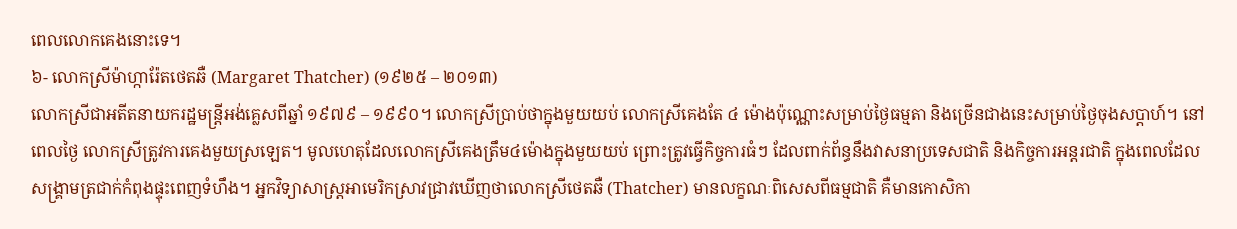ពេលលោកគេងនោះទេ។
៦- លោកស្រីម៉ាហ្ការ៉ែតថេតឆឺ (Margaret Thatcher) (១៩២៥ – ២០១៣)
លោកស្រីជាអតីតនាយករដ្ឋមន្ត្រីអង់គ្លេសពីឆ្នាំ ១៩៧៩ – ១៩៩០។ លោកស្រីប្រាប់ថាក្នុងមួយយប់ លោកស្រីគេងតែ ៤ ម៉ោងប៉ុណ្ណោះសម្រាប់ថ្ងៃធម្មតា និងច្រើនជាងនេះសម្រាប់ថ្ងៃចុងសប្ដាហ៍។ នៅពេលថ្ងៃ លោកស្រីត្រូវការគេងមួយស្រឡេត។ មូលហេតុដែលលោកស្រីគេងត្រឹម៤ម៉ោងក្នុងមួយយប់ ព្រោះត្រូវធ្វើកិច្ចការធំៗ ដែលពាក់ព័ន្ធនឹងវាសនាប្រទេសជាតិ និងកិច្ចការអន្តរជាតិ ក្នុងពេលដែលសង្គ្រាមត្រជាក់កំពុងផ្ទុះពេញទំហឹង។ អ្នកវិទ្យាសាស្ត្រអាមេរិកស្រាវជ្រាវឃើញថាលោកស្រីថេតឆឺ (Thatcher) មានលក្ខណៈពិសេសពីធម្មជាតិ គឺមានកោសិកា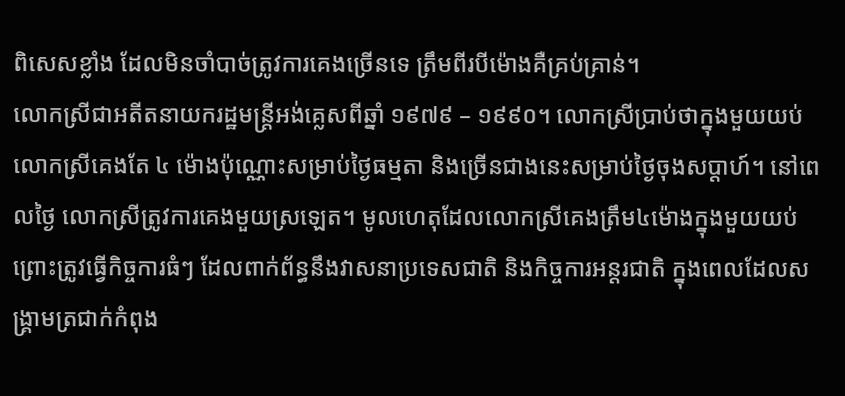ពិសេសខ្លាំង ដែលមិនចាំបាច់ត្រូវការគេងច្រើនទេ ត្រឹមពីរបីម៉ោងគឺគ្រប់គ្រាន់។
លោកស្រីជាអតីតនាយករដ្ឋមន្ត្រីអង់គ្លេសពីឆ្នាំ ១៩៧៩ – ១៩៩០។ លោកស្រីប្រាប់ថាក្នុងមួយយប់ លោកស្រីគេងតែ ៤ ម៉ោងប៉ុណ្ណោះសម្រាប់ថ្ងៃធម្មតា និងច្រើនជាងនេះសម្រាប់ថ្ងៃចុងសប្ដាហ៍។ នៅពេលថ្ងៃ លោកស្រីត្រូវការគេងមួយស្រឡេត។ មូលហេតុដែលលោកស្រីគេងត្រឹម៤ម៉ោងក្នុងមួយយប់ ព្រោះត្រូវធ្វើកិច្ចការធំៗ ដែលពាក់ព័ន្ធនឹងវាសនាប្រទេសជាតិ និងកិច្ចការអន្តរជាតិ ក្នុងពេលដែលសង្គ្រាមត្រជាក់កំពុង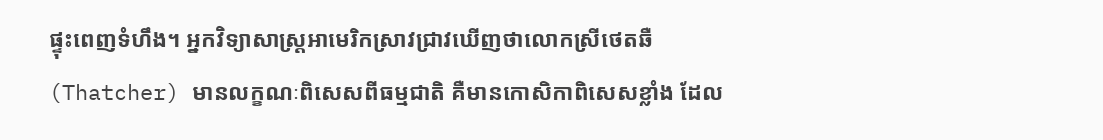ផ្ទុះពេញទំហឹង។ អ្នកវិទ្យាសាស្ត្រអាមេរិកស្រាវជ្រាវឃើញថាលោកស្រីថេតឆឺ (Thatcher) មានលក្ខណៈពិសេសពីធម្មជាតិ គឺមានកោសិកាពិសេសខ្លាំង ដែល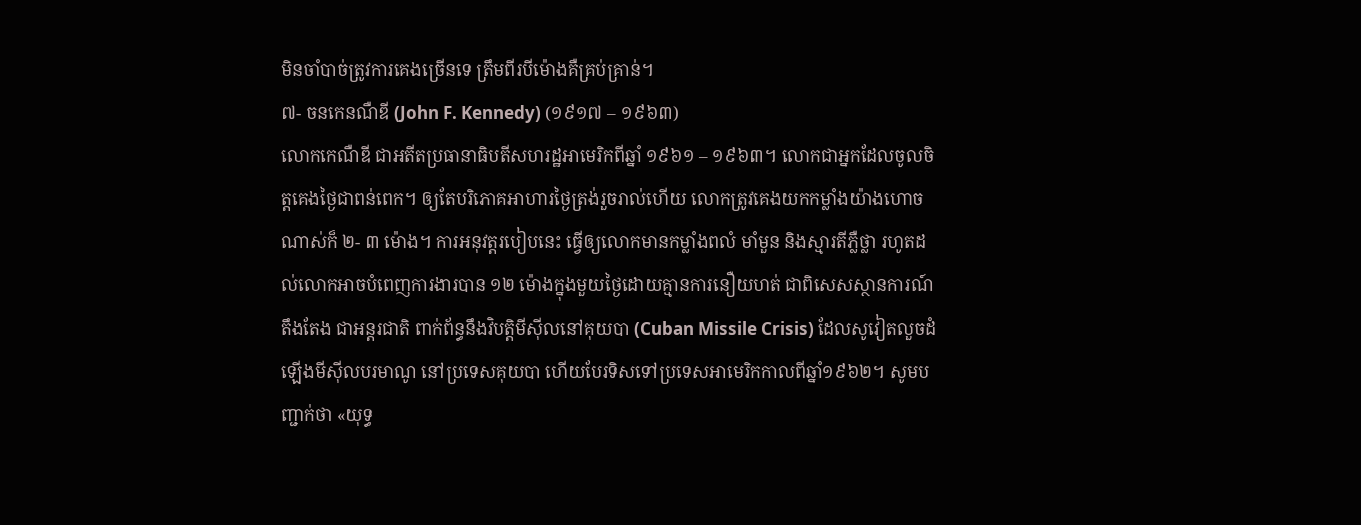មិនចាំបាច់ត្រូវការគេងច្រើនទេ ត្រឹមពីរបីម៉ោងគឺគ្រប់គ្រាន់។
៧- ចនកេនណឺឌី (John F. Kennedy) (១៩១៧ – ១៩៦៣)
លោកកេណឺឌី ជាអតីតប្រធានាធិបតីសហរដ្ឋអាមេរិកពីឆ្នាំ ១៩៦១ – ១៩៦៣។ លោកជាអ្នកដែលចូលចិត្តគេងថ្ងៃជាពន់ពេក។ ឲ្យតែបរិភោគអាហារថ្ងៃត្រង់រួចរាល់ហើយ លោកត្រូវគេងយកកម្លាំងយ៉ាងហោចណាស់ក៏ ២- ៣ ម៉ោង។ ការអនុវត្តរបៀបនេះ ធ្វើឲ្យលោកមានកម្លាំងពលំ មាំមួន និងស្មារតីភ្លឺថ្លា រហូតដល់លោកអាចបំពេញការងារបាន ១២ ម៉ោងក្នុងមួយថ្ងៃដោយគ្មានការនឿយហត់ ជាពិសេសស្ថានការណ៍តឹងតែង ជាអន្តរជាតិ ពាក់ព័ន្ធនឹងវិបត្តិមីស៊ីលនៅគុយបា (Cuban Missile Crisis) ដែលសូវៀតលួចដំឡើងមីស៊ីលបរមាណូ នៅប្រទេសគុយបា ហើយបែរទិសទៅប្រទេសអាមេរិកកាលពីឆ្នាំ១៩៦២។ សូមបញ្ជាក់ថា «យុទ្ធ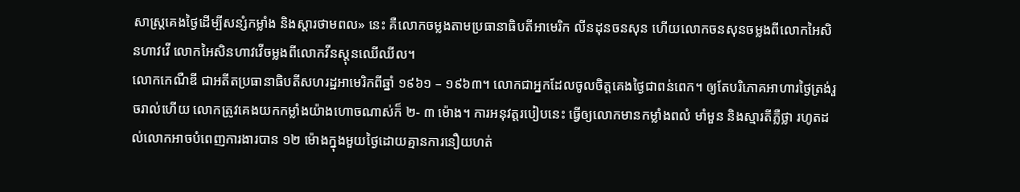សាស្ត្រគេងថ្ងៃដើម្បីសន្សំកម្លាំង និងស្ដារថាមពល» នេះ គឺលោកចម្លងតាមប្រធានាធិបតីអាមេរិក លីនដុនចនសុន ហើយលោកចនសុនចម្លងពីលោកអៃសិនហាវវើ លោកអៃសិនហាវវើចម្លងពីលោកវីនស្តុនឈើឈីល។
លោកកេណឺឌី ជាអតីតប្រធានាធិបតីសហរដ្ឋអាមេរិកពីឆ្នាំ ១៩៦១ – ១៩៦៣។ លោកជាអ្នកដែលចូលចិត្តគេងថ្ងៃជាពន់ពេក។ ឲ្យតែបរិភោគអាហារថ្ងៃត្រង់រួចរាល់ហើយ លោកត្រូវគេងយកកម្លាំងយ៉ាងហោចណាស់ក៏ ២- ៣ ម៉ោង។ ការអនុវត្តរបៀបនេះ ធ្វើឲ្យលោកមានកម្លាំងពលំ មាំមួន និងស្មារតីភ្លឺថ្លា រហូតដល់លោកអាចបំពេញការងារបាន ១២ ម៉ោងក្នុងមួយថ្ងៃដោយគ្មានការនឿយហត់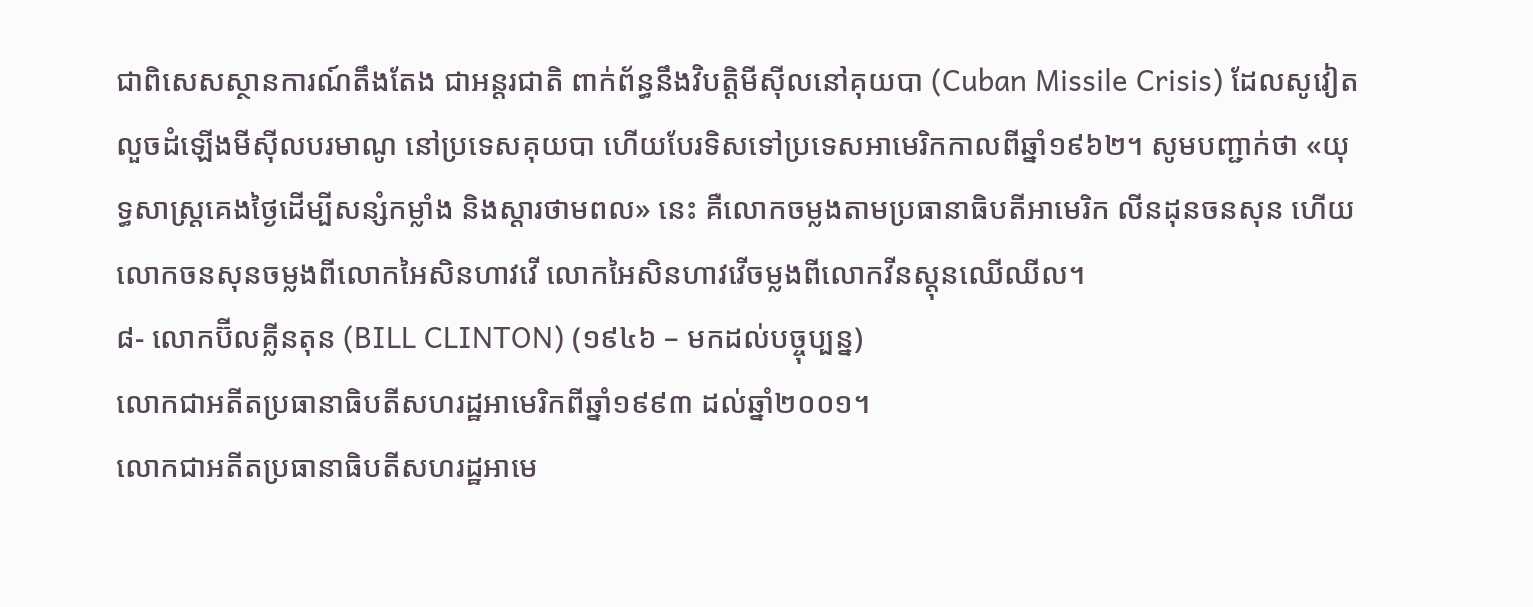ជាពិសេសស្ថានការណ៍តឹងតែង ជាអន្តរជាតិ ពាក់ព័ន្ធនឹងវិបត្តិមីស៊ីលនៅគុយបា (Cuban Missile Crisis) ដែលសូវៀតលួចដំឡើងមីស៊ីលបរមាណូ នៅប្រទេសគុយបា ហើយបែរទិសទៅប្រទេសអាមេរិកកាលពីឆ្នាំ១៩៦២។ សូមបញ្ជាក់ថា «យុទ្ធសាស្ត្រគេងថ្ងៃដើម្បីសន្សំកម្លាំង និងស្ដារថាមពល» នេះ គឺលោកចម្លងតាមប្រធានាធិបតីអាមេរិក លីនដុនចនសុន ហើយលោកចនសុនចម្លងពីលោកអៃសិនហាវវើ លោកអៃសិនហាវវើចម្លងពីលោកវីនស្តុនឈើឈីល។
៨- លោកប៊ីលគ្លីនតុន (BILL CLINTON) (១៩៤៦ – មកដល់បច្ចុប្បន្ន)
លោកជាអតីតប្រធានាធិបតីសហរដ្ឋអាមេរិកពីឆ្នាំ១៩៩៣ ដល់ឆ្នាំ២០០១។
លោកជាអតីតប្រធានាធិបតីសហរដ្ឋអាមេ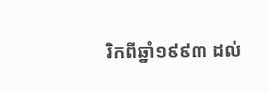រិកពីឆ្នាំ១៩៩៣ ដល់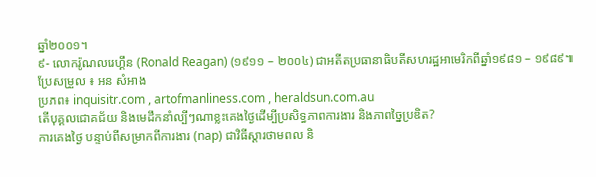ឆ្នាំ២០០១។
៩- លោករ៉ូណលរេហ្គឹន (Ronald Reagan) (១៩១១ – ២០០៤) ជាអតីតប្រធានាធិបតីសហរដ្ឋអាមេរិកពីឆ្នាំ១៩៨១ – ១៩៨៩៕
ប្រែសម្រួល ៖ អន សំអាង
ប្រភព៖ inquisitr.com , artofmanliness.com , heraldsun.com.au
តើបុគ្គលជោគជ័យ និងមេដឹកនាំល្បីៗណាខ្លះគេងថ្ងៃដើម្បីប្រសិទ្ធភាពការងារ និងភាពច្នៃប្រឌិត?
ការគេងថ្ងៃ បន្ទាប់ពីសម្រាកពីការងារ (nap) ជាវិធីស្ដារថាមពល និ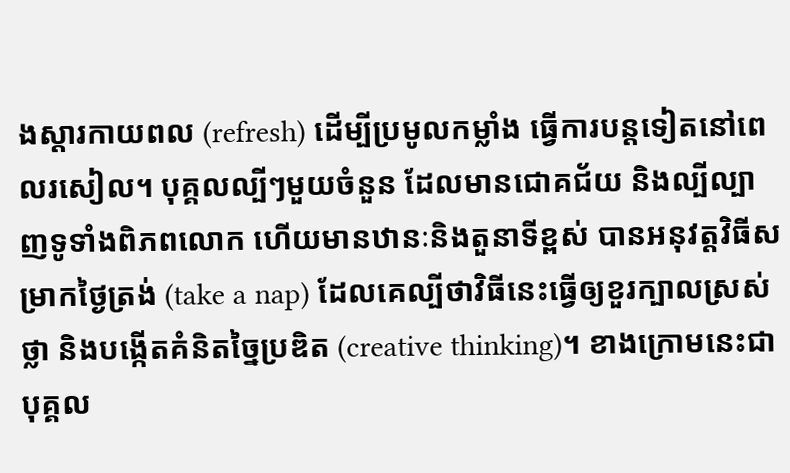ងស្ដារកាយពល (refresh) ដើម្បីប្រមូលកម្លាំង ធ្វើការបន្តទៀតនៅពេលរសៀល។ បុគ្គលល្បីៗមួយចំនួន ដែលមានជោគជ័យ និងល្បីល្បាញទូទាំងពិភពលោក ហើយមានឋានៈនិងតួនាទីខ្ពស់ បានអនុវត្តវិធីសម្រាកថ្ងៃត្រង់ (take a nap) ដែលគេល្បីថាវិធីនេះធ្វើឲ្យខួរក្បាលស្រស់ថ្លា និងបង្កើតគំនិតច្នៃប្រឌិត (creative thinking)។ ខាងក្រោមនេះជាបុគ្គល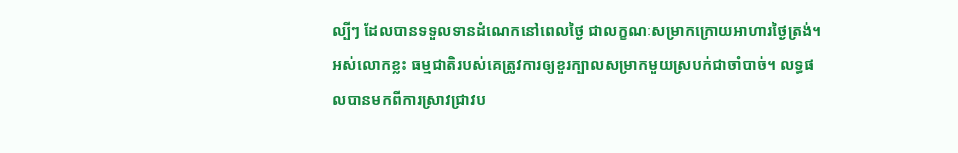ល្បីៗ ដែលបានទទួលទានដំណេកនៅពេលថ្ងៃ ជាលក្ខណៈសម្រាកក្រោយអាហារថ្ងៃត្រង់។
អស់លោកខ្លះ ធម្មជាតិរបស់គេត្រូវការឲ្យខួរក្បាលសម្រាកមួយស្របក់ជាចាំបាច់។ លទ្ធផលបានមកពីការស្រាវជ្រាវប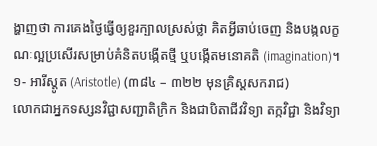ង្ហាញថា ការគេងថ្ងៃធ្វើឲ្យខួរក្បាលស្រស់ថ្លា គិតអ្វីឆាប់ចេញ និងបង្កលក្ខណៈល្អប្រសើរសម្រាប់គំនិតបង្កើតថ្មី ឬបង្កើតមនោគតិ (imagination)។
១- អារីស្តូត (Aristotle) (៣៨៤ – ៣២២ មុនគ្រិស្តសករាជ)
លោកជាអ្នកទស្សនវិជ្ជាសញ្ជាតិក្រិក និងជាបិតាជីវវិទ្យា តក្កវិជ្ជា និងវិទ្យា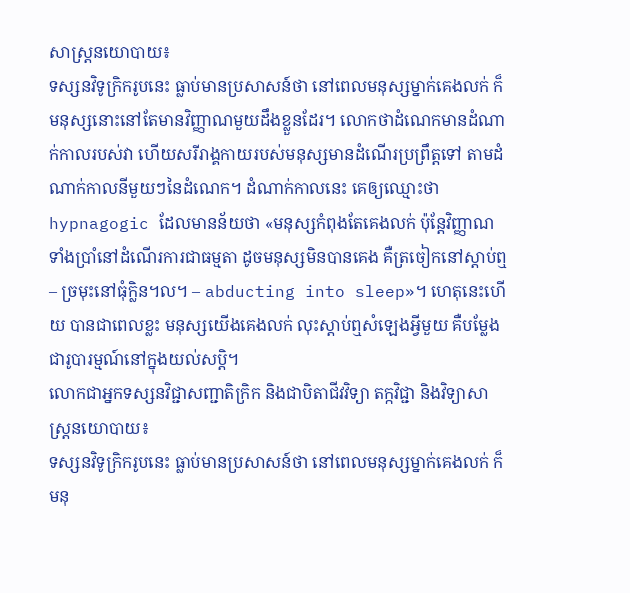សាស្ត្រនយោបាយ៖
ទស្សនវិទូក្រិករូបនេះ ធ្លាប់មានប្រសាសន៍ថា នៅពេលមនុស្សម្នាក់គេងលក់ ក៏មនុស្សនោះនៅតែមានវិញ្ញាណមួយដឹងខ្លួនដែរ។ លោកថាដំណេកមានដំណាក់កាលរបស់វា ហើយសរីរាង្គកាយរបស់មនុស្សមានដំណើរប្រព្រឹត្តទៅ តាមដំណាក់កាលនីមួយៗនៃដំណេក។ ដំណាក់កាលនេះ គេឲ្យឈ្មោះថា hypnagogic ដែលមានន័យថា «មនុស្សកំពុងតែគេងលក់ ប៉ុន្តែវិញ្ញាណទាំងប្រាំនៅដំណើរការជាធម្មតា ដូចមនុស្សមិនបានគេង គឺត្រចៀកនៅស្ដាប់ឮ – ច្រមុះនៅធុំក្លិន។ល។ – abducting into sleep»។ ហេតុនេះហើយ បានជាពេលខ្លះ មនុស្សយើងគេងលក់ លុះស្ដាប់ឮសំឡេងអ្វីមួយ គឺបម្លែងជារូបារម្មណ៍នៅក្នុងយល់សប្ដិ។
លោកជាអ្នកទស្សនវិជ្ជាសញ្ជាតិក្រិក និងជាបិតាជីវវិទ្យា តក្កវិជ្ជា និងវិទ្យាសាស្ត្រនយោបាយ៖
ទស្សនវិទូក្រិករូបនេះ ធ្លាប់មានប្រសាសន៍ថា នៅពេលមនុស្សម្នាក់គេងលក់ ក៏មនុ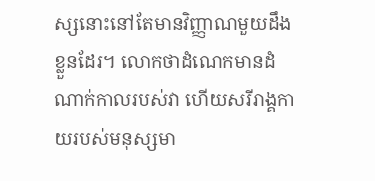ស្សនោះនៅតែមានវិញ្ញាណមួយដឹងខ្លួនដែរ។ លោកថាដំណេកមានដំណាក់កាលរបស់វា ហើយសរីរាង្គកាយរបស់មនុស្សមា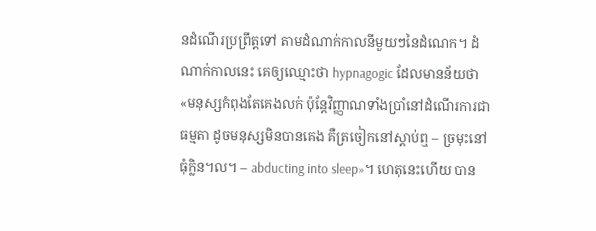នដំណើរប្រព្រឹត្តទៅ តាមដំណាក់កាលនីមួយៗនៃដំណេក។ ដំណាក់កាលនេះ គេឲ្យឈ្មោះថា hypnagogic ដែលមានន័យថា «មនុស្សកំពុងតែគេងលក់ ប៉ុន្តែវិញ្ញាណទាំងប្រាំនៅដំណើរការជាធម្មតា ដូចមនុស្សមិនបានគេង គឺត្រចៀកនៅស្ដាប់ឮ – ច្រមុះនៅធុំក្លិន។ល។ – abducting into sleep»។ ហេតុនេះហើយ បាន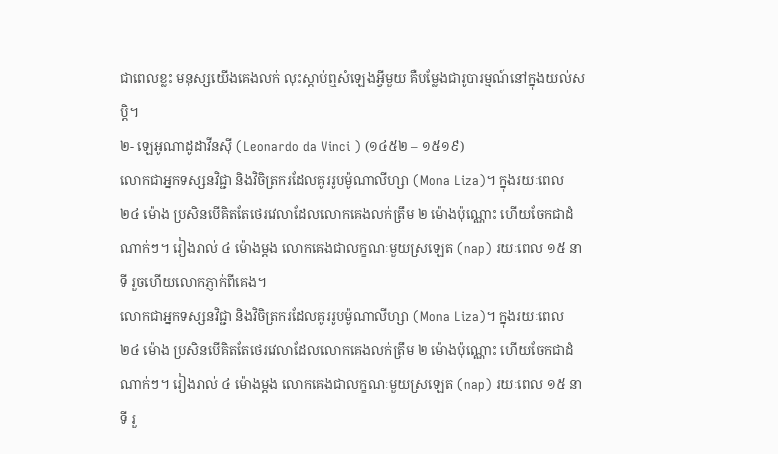ជាពេលខ្លះ មនុស្សយើងគេងលក់ លុះស្ដាប់ឮសំឡេងអ្វីមួយ គឺបម្លែងជារូបារម្មណ៍នៅក្នុងយល់សប្ដិ។
២- ឡេអូណាដូដាវីនស៊ី (Leonardo da Vinci ) (១៤៥២ – ១៥១៩)
លោកជាអ្នកទស្សនវិជ្ជា និងវិចិត្រករដែលគូររូបម៉ូណាលីហ្សា (Mona Liza)។ ក្នុងរយៈពេល ២៤ ម៉ោង ប្រសិនបើគិតតែថេរវេលាដែលលោកគេងលក់ត្រឹម ២ ម៉ោងប៉ុណ្ណោះ ហើយចែកជាដំណាក់ៗ។ រៀងរាល់ ៤ ម៉ោងម្ដង លោកគេងជាលក្ខណៈមួយស្រឡេត (nap) រយៈពេល ១៥ នាទី រួចហើយលោកភ្ញាក់ពីគេង។
លោកជាអ្នកទស្សនវិជ្ជា និងវិចិត្រករដែលគូររូបម៉ូណាលីហ្សា (Mona Liza)។ ក្នុងរយៈពេល ២៤ ម៉ោង ប្រសិនបើគិតតែថេរវេលាដែលលោកគេងលក់ត្រឹម ២ ម៉ោងប៉ុណ្ណោះ ហើយចែកជាដំណាក់ៗ។ រៀងរាល់ ៤ ម៉ោងម្ដង លោកគេងជាលក្ខណៈមួយស្រឡេត (nap) រយៈពេល ១៥ នាទី រួ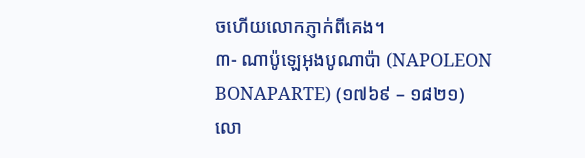ចហើយលោកភ្ញាក់ពីគេង។
៣- ណាប៉ូឡេអុងបូណាប៉ា (NAPOLEON BONAPARTE) (១៧៦៩ – ១៨២១)
លោ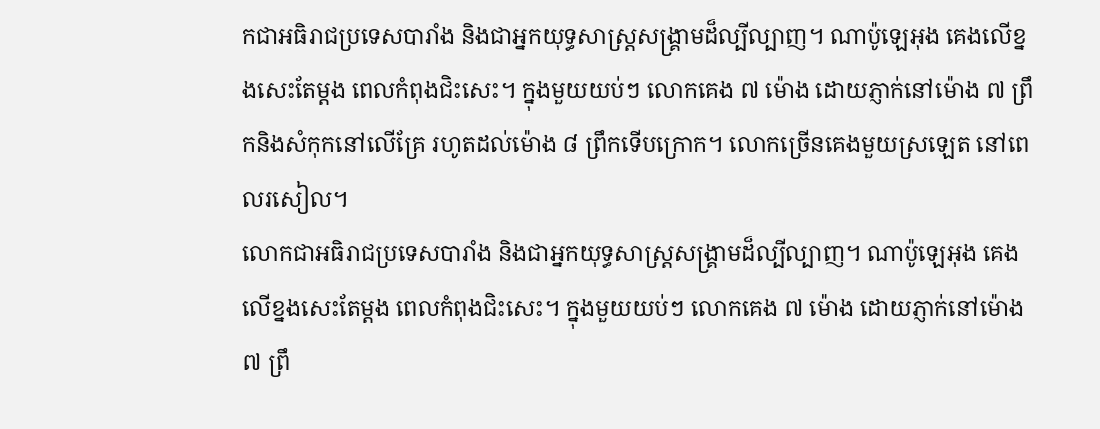កជាអធិរាជប្រទេសបារាំង និងជាអ្នកយុទ្ធសាស្ត្រសង្គ្រាមដ៏ល្បីល្បាញ។ ណាប៉ូឡេអុង គេងលើខ្នងសេះតែម្ដង ពេលកំពុងជិះសេះ។ ក្នុងមួយយប់ៗ លោកគេង ៧ ម៉ោង ដោយភ្ញាក់នៅម៉ោង ៧ ព្រឹកនិងសំកុកនៅលើគ្រែ រហូតដល់ម៉ោង ៨ ព្រឹកទើបក្រោក។ លោកច្រើនគេងមួយស្រឡេត នៅពេលរសៀល។
លោកជាអធិរាជប្រទេសបារាំង និងជាអ្នកយុទ្ធសាស្ត្រសង្គ្រាមដ៏ល្បីល្បាញ។ ណាប៉ូឡេអុង គេងលើខ្នងសេះតែម្ដង ពេលកំពុងជិះសេះ។ ក្នុងមួយយប់ៗ លោកគេង ៧ ម៉ោង ដោយភ្ញាក់នៅម៉ោង ៧ ព្រឹ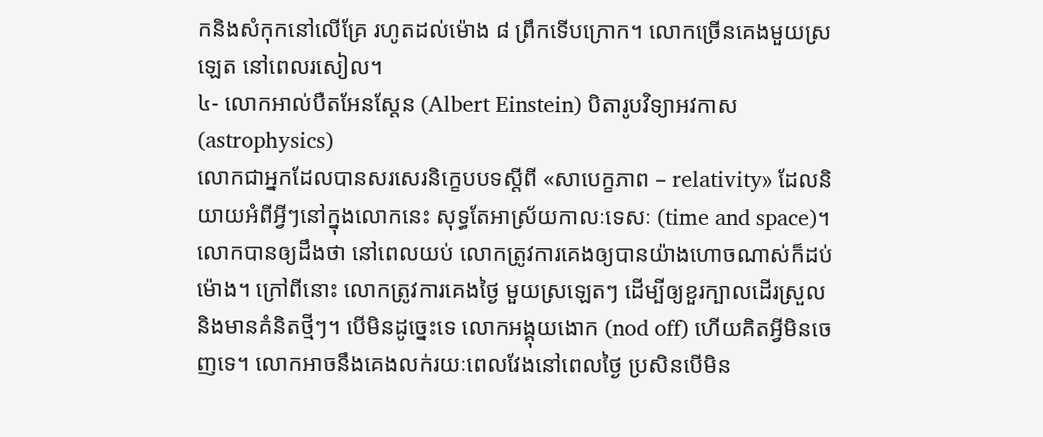កនិងសំកុកនៅលើគ្រែ រហូតដល់ម៉ោង ៨ ព្រឹកទើបក្រោក។ លោកច្រើនគេងមួយស្រឡេត នៅពេលរសៀល។
៤- លោកអាល់បឺតអែនស្តែន (Albert Einstein) បិតារូបវិទ្យាអវកាស (astrophysics)
លោកជាអ្នកដែលបានសរសេរនិក្ខេបបទស្ដីពី «សាបេក្ខភាព – relativity» ដែលនិយាយអំពីអ្វីៗនៅក្នុងលោកនេះ សុទ្ធតែអាស្រ័យកាលៈទេសៈ (time and space)។ លោកបានឲ្យដឹងថា នៅពេលយប់ លោកត្រូវការគេងឲ្យបានយ៉ាងហោចណាស់ក៏ដប់ម៉ោង។ ក្រៅពីនោះ លោកត្រូវការគេងថ្ងៃ មួយស្រឡេតៗ ដើម្បីឲ្យខួរក្បាលដើរស្រួល និងមានគំនិតថ្មីៗ។ បើមិនដូច្នេះទេ លោកអង្គុយងោក (nod off) ហើយគិតអ្វីមិនចេញទេ។ លោកអាចនឹងគេងលក់រយៈពេលវែងនៅពេលថ្ងៃ ប្រសិនបើមិន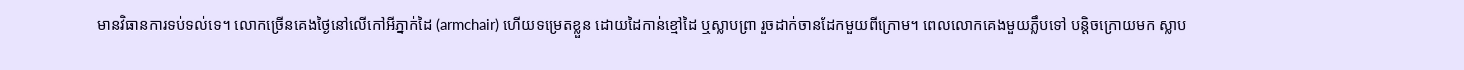មានវិធានការទប់ទល់ទេ។ លោកច្រើនគេងថ្ងៃនៅលើកៅអីភ្នាក់ដៃ (armchair) ហើយទម្រេតខ្លួន ដោយដៃកាន់ខ្មៅដៃ ឬស្លាបព្រា រួចដាក់ចានដែកមួយពីក្រោម។ ពេលលោកគេងមួយភ្លឹបទៅ បន្តិចក្រោយមក ស្លាប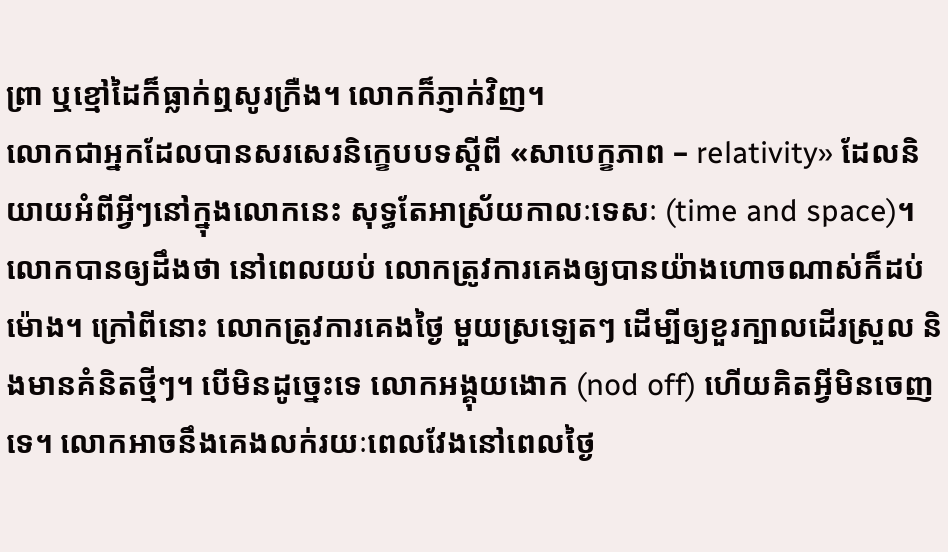ព្រា ឬខ្មៅដៃក៏ធ្លាក់ឮសូរក្រឺង។ លោកក៏ភ្ញាក់វិញ។
លោកជាអ្នកដែលបានសរសេរនិក្ខេបបទស្ដីពី «សាបេក្ខភាព – relativity» ដែលនិយាយអំពីអ្វីៗនៅក្នុងលោកនេះ សុទ្ធតែអាស្រ័យកាលៈទេសៈ (time and space)។ លោកបានឲ្យដឹងថា នៅពេលយប់ លោកត្រូវការគេងឲ្យបានយ៉ាងហោចណាស់ក៏ដប់ម៉ោង។ ក្រៅពីនោះ លោកត្រូវការគេងថ្ងៃ មួយស្រឡេតៗ ដើម្បីឲ្យខួរក្បាលដើរស្រួល និងមានគំនិតថ្មីៗ។ បើមិនដូច្នេះទេ លោកអង្គុយងោក (nod off) ហើយគិតអ្វីមិនចេញទេ។ លោកអាចនឹងគេងលក់រយៈពេលវែងនៅពេលថ្ងៃ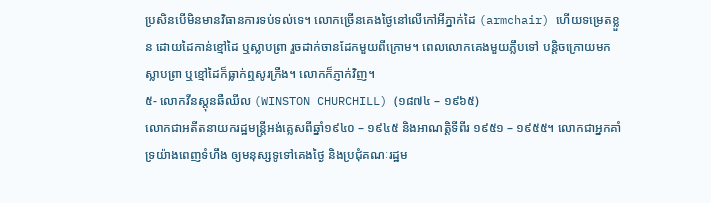ប្រសិនបើមិនមានវិធានការទប់ទល់ទេ។ លោកច្រើនគេងថ្ងៃនៅលើកៅអីភ្នាក់ដៃ (armchair) ហើយទម្រេតខ្លួន ដោយដៃកាន់ខ្មៅដៃ ឬស្លាបព្រា រួចដាក់ចានដែកមួយពីក្រោម។ ពេលលោកគេងមួយភ្លឹបទៅ បន្តិចក្រោយមក ស្លាបព្រា ឬខ្មៅដៃក៏ធ្លាក់ឮសូរក្រឺង។ លោកក៏ភ្ញាក់វិញ។
៥- លោកវីនស្តុនឆឺឈីល (WINSTON CHURCHILL) (១៨៧៤ – ១៩៦៥)
លោកជាអតីតនាយករដ្ឋមន្ត្រីអង់គ្លេសពីឆ្នាំ១៩៤០ – ១៩៤៥ និងអាណត្តិទីពីរ ១៩៥១ – ១៩៥៥។ លោកជាអ្នកគាំទ្រយ៉ាងពេញទំហឹង ឲ្យមនុស្សទូទៅគេងថ្ងៃ និងប្រជុំគណៈរដ្ឋម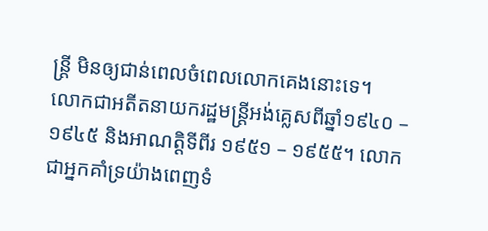ន្ត្រី មិនឲ្យជាន់ពេលចំពេលលោកគេងនោះទេ។
លោកជាអតីតនាយករដ្ឋមន្ត្រីអង់គ្លេសពីឆ្នាំ១៩៤០ – ១៩៤៥ និងអាណត្តិទីពីរ ១៩៥១ – ១៩៥៥។ លោកជាអ្នកគាំទ្រយ៉ាងពេញទំ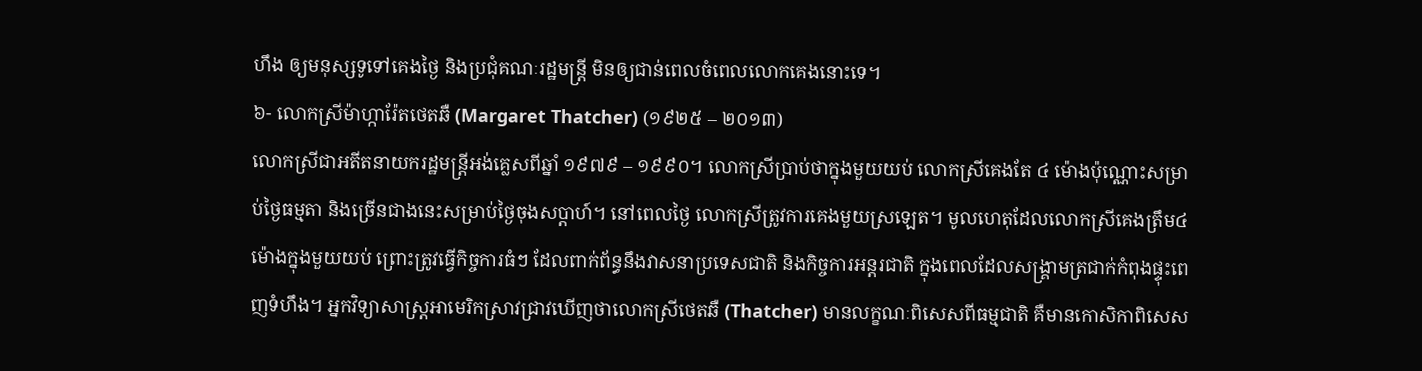ហឹង ឲ្យមនុស្សទូទៅគេងថ្ងៃ និងប្រជុំគណៈរដ្ឋមន្ត្រី មិនឲ្យជាន់ពេលចំពេលលោកគេងនោះទេ។
៦- លោកស្រីម៉ាហ្ការ៉ែតថេតឆឺ (Margaret Thatcher) (១៩២៥ – ២០១៣)
លោកស្រីជាអតីតនាយករដ្ឋមន្ត្រីអង់គ្លេសពីឆ្នាំ ១៩៧៩ – ១៩៩០។ លោកស្រីប្រាប់ថាក្នុងមួយយប់ លោកស្រីគេងតែ ៤ ម៉ោងប៉ុណ្ណោះសម្រាប់ថ្ងៃធម្មតា និងច្រើនជាងនេះសម្រាប់ថ្ងៃចុងសប្ដាហ៍។ នៅពេលថ្ងៃ លោកស្រីត្រូវការគេងមួយស្រឡេត។ មូលហេតុដែលលោកស្រីគេងត្រឹម៤ម៉ោងក្នុងមួយយប់ ព្រោះត្រូវធ្វើកិច្ចការធំៗ ដែលពាក់ព័ន្ធនឹងវាសនាប្រទេសជាតិ និងកិច្ចការអន្តរជាតិ ក្នុងពេលដែលសង្គ្រាមត្រជាក់កំពុងផ្ទុះពេញទំហឹង។ អ្នកវិទ្យាសាស្ត្រអាមេរិកស្រាវជ្រាវឃើញថាលោកស្រីថេតឆឺ (Thatcher) មានលក្ខណៈពិសេសពីធម្មជាតិ គឺមានកោសិកាពិសេស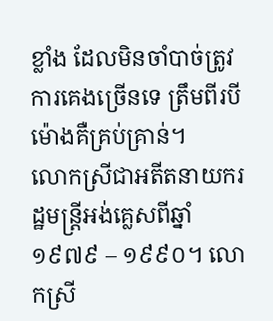ខ្លាំង ដែលមិនចាំបាច់ត្រូវការគេងច្រើនទេ ត្រឹមពីរបីម៉ោងគឺគ្រប់គ្រាន់។
លោកស្រីជាអតីតនាយករដ្ឋមន្ត្រីអង់គ្លេសពីឆ្នាំ ១៩៧៩ – ១៩៩០។ លោកស្រី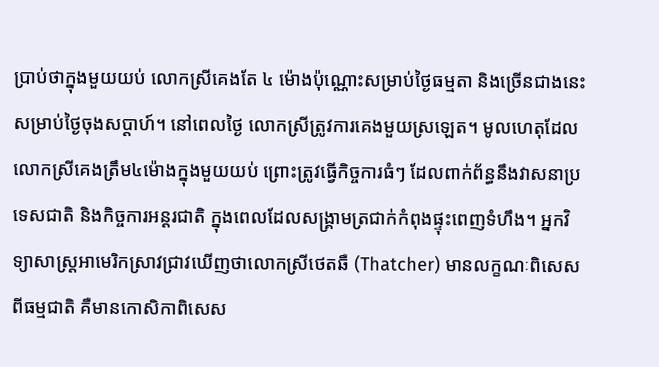ប្រាប់ថាក្នុងមួយយប់ លោកស្រីគេងតែ ៤ ម៉ោងប៉ុណ្ណោះសម្រាប់ថ្ងៃធម្មតា និងច្រើនជាងនេះសម្រាប់ថ្ងៃចុងសប្ដាហ៍។ នៅពេលថ្ងៃ លោកស្រីត្រូវការគេងមួយស្រឡេត។ មូលហេតុដែលលោកស្រីគេងត្រឹម៤ម៉ោងក្នុងមួយយប់ ព្រោះត្រូវធ្វើកិច្ចការធំៗ ដែលពាក់ព័ន្ធនឹងវាសនាប្រទេសជាតិ និងកិច្ចការអន្តរជាតិ ក្នុងពេលដែលសង្គ្រាមត្រជាក់កំពុងផ្ទុះពេញទំហឹង។ អ្នកវិទ្យាសាស្ត្រអាមេរិកស្រាវជ្រាវឃើញថាលោកស្រីថេតឆឺ (Thatcher) មានលក្ខណៈពិសេសពីធម្មជាតិ គឺមានកោសិកាពិសេស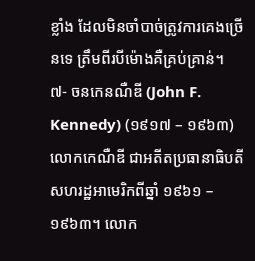ខ្លាំង ដែលមិនចាំបាច់ត្រូវការគេងច្រើនទេ ត្រឹមពីរបីម៉ោងគឺគ្រប់គ្រាន់។
៧- ចនកេនណឺឌី (John F. Kennedy) (១៩១៧ – ១៩៦៣)
លោកកេណឺឌី ជាអតីតប្រធានាធិបតីសហរដ្ឋអាមេរិកពីឆ្នាំ ១៩៦១ – ១៩៦៣។ លោក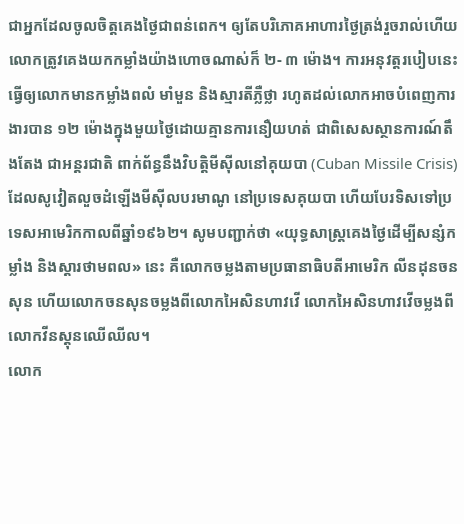ជាអ្នកដែលចូលចិត្តគេងថ្ងៃជាពន់ពេក។ ឲ្យតែបរិភោគអាហារថ្ងៃត្រង់រួចរាល់ហើយ លោកត្រូវគេងយកកម្លាំងយ៉ាងហោចណាស់ក៏ ២- ៣ ម៉ោង។ ការអនុវត្តរបៀបនេះ ធ្វើឲ្យលោកមានកម្លាំងពលំ មាំមួន និងស្មារតីភ្លឺថ្លា រហូតដល់លោកអាចបំពេញការងារបាន ១២ ម៉ោងក្នុងមួយថ្ងៃដោយគ្មានការនឿយហត់ ជាពិសេសស្ថានការណ៍តឹងតែង ជាអន្តរជាតិ ពាក់ព័ន្ធនឹងវិបត្តិមីស៊ីលនៅគុយបា (Cuban Missile Crisis) ដែលសូវៀតលួចដំឡើងមីស៊ីលបរមាណូ នៅប្រទេសគុយបា ហើយបែរទិសទៅប្រទេសអាមេរិកកាលពីឆ្នាំ១៩៦២។ សូមបញ្ជាក់ថា «យុទ្ធសាស្ត្រគេងថ្ងៃដើម្បីសន្សំកម្លាំង និងស្ដារថាមពល» នេះ គឺលោកចម្លងតាមប្រធានាធិបតីអាមេរិក លីនដុនចនសុន ហើយលោកចនសុនចម្លងពីលោកអៃសិនហាវវើ លោកអៃសិនហាវវើចម្លងពីលោកវីនស្តុនឈើឈីល។
លោក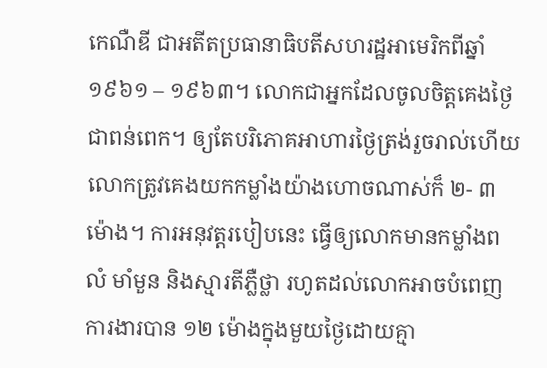កេណឺឌី ជាអតីតប្រធានាធិបតីសហរដ្ឋអាមេរិកពីឆ្នាំ ១៩៦១ – ១៩៦៣។ លោកជាអ្នកដែលចូលចិត្តគេងថ្ងៃជាពន់ពេក។ ឲ្យតែបរិភោគអាហារថ្ងៃត្រង់រួចរាល់ហើយ លោកត្រូវគេងយកកម្លាំងយ៉ាងហោចណាស់ក៏ ២- ៣ ម៉ោង។ ការអនុវត្តរបៀបនេះ ធ្វើឲ្យលោកមានកម្លាំងពលំ មាំមួន និងស្មារតីភ្លឺថ្លា រហូតដល់លោកអាចបំពេញការងារបាន ១២ ម៉ោងក្នុងមួយថ្ងៃដោយគ្មា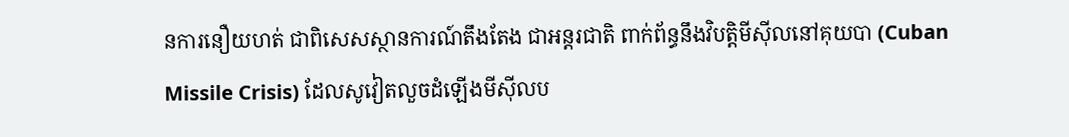នការនឿយហត់ ជាពិសេសស្ថានការណ៍តឹងតែង ជាអន្តរជាតិ ពាក់ព័ន្ធនឹងវិបត្តិមីស៊ីលនៅគុយបា (Cuban Missile Crisis) ដែលសូវៀតលួចដំឡើងមីស៊ីលប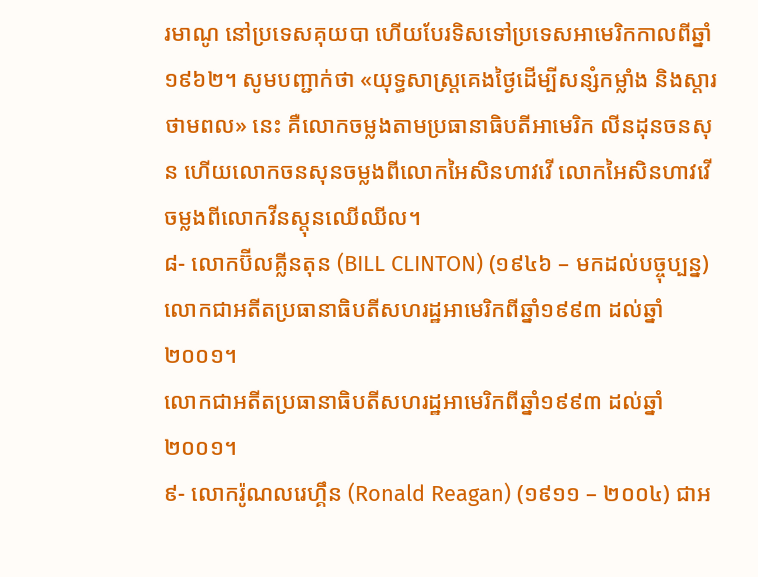រមាណូ នៅប្រទេសគុយបា ហើយបែរទិសទៅប្រទេសអាមេរិកកាលពីឆ្នាំ១៩៦២។ សូមបញ្ជាក់ថា «យុទ្ធសាស្ត្រគេងថ្ងៃដើម្បីសន្សំកម្លាំង និងស្ដារថាមពល» នេះ គឺលោកចម្លងតាមប្រធានាធិបតីអាមេរិក លីនដុនចនសុន ហើយលោកចនសុនចម្លងពីលោកអៃសិនហាវវើ លោកអៃសិនហាវវើចម្លងពីលោកវីនស្តុនឈើឈីល។
៨- លោកប៊ីលគ្លីនតុន (BILL CLINTON) (១៩៤៦ – មកដល់បច្ចុប្បន្ន)
លោកជាអតីតប្រធានាធិបតីសហរដ្ឋអាមេរិកពីឆ្នាំ១៩៩៣ ដល់ឆ្នាំ២០០១។
លោកជាអតីតប្រធានាធិបតីសហរដ្ឋអាមេរិកពីឆ្នាំ១៩៩៣ ដល់ឆ្នាំ២០០១។
៩- លោករ៉ូណលរេហ្គឹន (Ronald Reagan) (១៩១១ – ២០០៤) ជាអ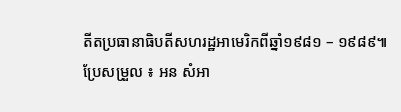តីតប្រធានាធិបតីសហរដ្ឋអាមេរិកពីឆ្នាំ១៩៨១ – ១៩៨៩៕
ប្រែសម្រួល ៖ អន សំអា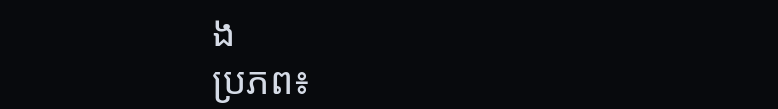ង
ប្រភព៖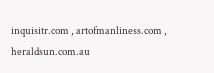inquisitr.com , artofmanliness.com , heraldsun.com.au